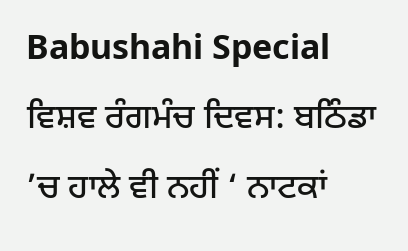Babushahi Special ਵਿਸ਼ਵ ਰੰਗਮੰਚ ਦਿਵਸ: ਬਠਿੰਡਾ ’ਚ ਹਾਲੇ ਵੀ ਨਹੀਂ ‘ ਨਾਟਕਾਂ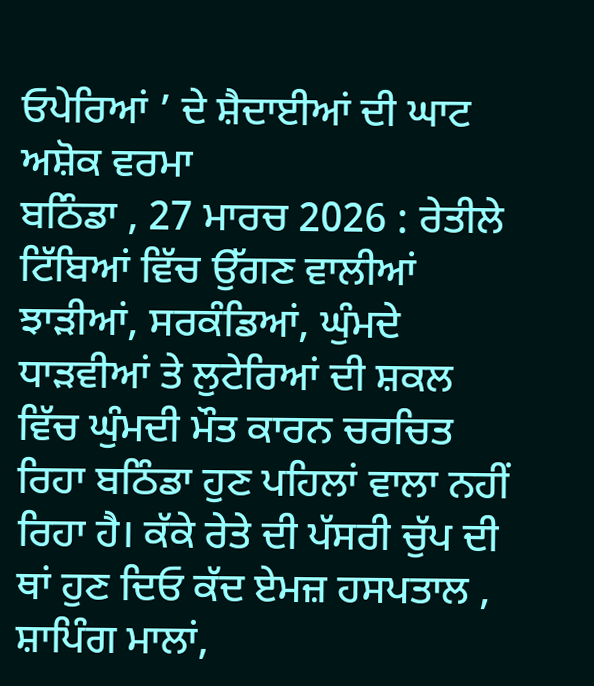ਓਪੇਰਿਆਂ ’ ਦੇ ਸ਼ੈਦਾਈਆਂ ਦੀ ਘਾਟ
ਅਸ਼ੋਕ ਵਰਮਾ
ਬਠਿੰਡਾ , 27 ਮਾਰਚ 2026 : ਰੇਤੀਲੇ ਟਿੱਬਿਆਂ ਵਿੱਚ ਉੱਗਣ ਵਾਲੀਆਂ ਝਾੜੀਆਂ, ਸਰਕੰਡਿਆਂ, ਘੁੰਮਦੇ ਧਾੜਵੀਆਂ ਤੇ ਲੁਟੇਰਿਆਂ ਦੀ ਸ਼ਕਲ ਵਿੱਚ ਘੁੰਮਦੀ ਮੌਤ ਕਾਰਨ ਚਰਚਿਤ ਰਿਹਾ ਬਠਿੰਡਾ ਹੁਣ ਪਹਿਲਾਂ ਵਾਲਾ ਨਹੀਂ ਰਿਹਾ ਹੈ। ਕੱਕੇ ਰੇਤੇ ਦੀ ਪੱਸਰੀ ਚੁੱਪ ਦੀ ਥਾਂ ਹੁਣ ਦਿਓ ਕੱਦ ਏਮਜ਼ ਹਸਪਤਾਲ , ਸ਼ਾਪਿੰਗ ਮਾਲਾਂ,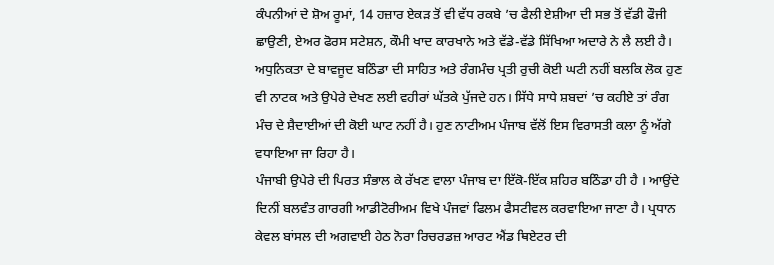ਕੰਪਨੀਆਂ ਦੇ ਸ਼ੋਅ ਰੂਮਾਂ, 14 ਹਜ਼ਾਰ ਏਕੜ ਤੋਂ ਵੀ ਵੱਧ ਰਕਬੇ ’ਚ ਫੈਲੀ ਏਸ਼ੀਆ ਦੀ ਸਭ ਤੋਂ ਵੱਡੀ ਫੌਜੀ ਛਾਉਣੀ, ਏਅਰ ਫੋਰਸ ਸਟੇਸ਼ਨ, ਕੌਮੀ ਖਾਦ ਕਾਰਖਾਨੇ ਅਤੇ ਵੱਡੇ-ਵੱਡੇ ਸਿੱਖਿਆ ਅਦਾਰੇ ਨੇ ਲੈ ਲਈ ਹੈ। ਅਧੁਨਿਕਤਾ ਦੇ ਬਾਵਜੂਦ ਬਠਿੰਡਾ ਦੀ ਸਾਹਿਤ ਅਤੇ ਰੰਗਮੰਚ ਪ੍ਰਤੀ ਰੁਚੀ ਕੋਈ ਘਟੀ ਨਹੀਂ ਬਲਕਿ ਲੋਕ ਹੁਣ ਵੀ ਨਾਟਕ ਅਤੇ ਉਪੇਰੇ ਦੇਖਣ ਲਈ ਵਹੀਰਾਂ ਘੱਤਕੇ ਪੁੱਜਦੇ ਹਨ। ਸਿੱਧੇ ਸਾਧੇ ਸ਼ਬਦਾਂ ’ਚ ਕਹੀਏ ਤਾਂ ਰੰਗ ਮੰਚ ਦੇ ਸ਼ੈਦਾਈਆਂ ਦੀ ਕੋਈ ਘਾਟ ਨਹੀਂ ਹੈ। ਹੁਣ ਨਾਟੀਅਮ ਪੰਜਾਬ ਵੱਲੋਂ ਇਸ ਵਿਰਾਸਤੀ ਕਲਾ ਨੂੰ ਅੱਗੇ ਵਧਾਇਆ ਜਾ ਰਿਹਾ ਹੈ।
ਪੰਜਾਬੀ ਉਪੇਰੇ ਦੀ ਪਿਰਤ ਸੰਭਾਲ ਕੇ ਰੱਖਣ ਵਾਲਾ ਪੰਜਾਬ ਦਾ ਇੱਕੋ-ਇੱਕ ਸ਼ਹਿਰ ਬਠਿੰਡਾ ਹੀ ਹੈ । ਆਉਂਦੇ ਦਿਨੀਂ ਬਲਵੰਤ ਗਾਰਗੀ ਆਡੀਟੋਰੀਅਮ ਵਿਖੇ ਪੰਜਵਾਂ ਫਿਲਮ ਫੈਸਟੀਵਲ ਕਰਵਾਇਆ ਜਾਣਾ ਹੈ। ਪ੍ਰਧਾਨ ਕੇਵਲ ਬਾਂਸਲ ਦੀ ਅਗਵਾਈ ਹੇਠ ਨੋਰਾ ਰਿਚਰਡਜ਼ ਆਰਟ ਐਂਡ ਥਿਏਟਰ ਦੀ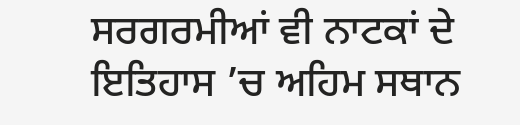ਸਰਗਰਮੀਆਂ ਵੀ ਨਾਟਕਾਂ ਦੇ ਇਤਿਹਾਸ ’ਚ ਅਹਿਮ ਸਥਾਨ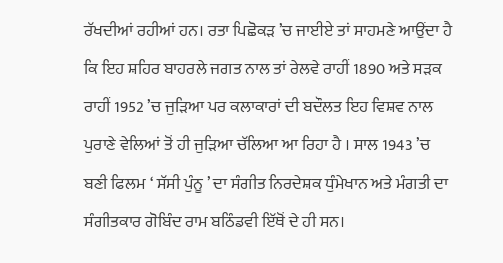ਰੱਖਦੀਆਂ ਰਹੀਆਂ ਹਨ। ਰਤਾ ਪਿਛੋਕੜ ’ਚ ਜਾਈਏ ਤਾਂ ਸਾਹਮਣੇ ਆਉਂਦਾ ਹੈ ਕਿ ਇਹ ਸ਼ਹਿਰ ਬਾਹਰਲੇ ਜਗਤ ਨਾਲ ਤਾਂ ਰੇਲਵੇ ਰਾਹੀਂ 1890 ਅਤੇ ਸੜਕ ਰਾਹੀਂ 1952 ’ਚ ਜੁੜਿਆ ਪਰ ਕਲਾਕਾਰਾਂ ਦੀ ਬਦੌਲਤ ਇਹ ਵਿਸ਼ਵ ਨਾਲ ਪੁਰਾਣੇ ਵੇਲਿਆਂ ਤੋਂ ਹੀ ਜੁੜਿਆ ਚੱਲਿਆ ਆ ਰਿਹਾ ਹੈ । ਸਾਲ 1943 ’ਚ ਬਣੀ ਫਿਲਮ ‘ ਸੱਸੀ ਪੁੰਨੂ ’ ਦਾ ਸੰਗੀਤ ਨਿਰਦੇਸ਼ਕ ਧੁੰਮੇਖਾਨ ਅਤੇ ਮੰਗਤੀ ਦਾ ਸੰਗੀਤਕਾਰ ਗੋਬਿੰਦ ਰਾਮ ਬਠਿੰਡਵੀ ਇੱਥੋਂ ਦੇ ਹੀ ਸਨ।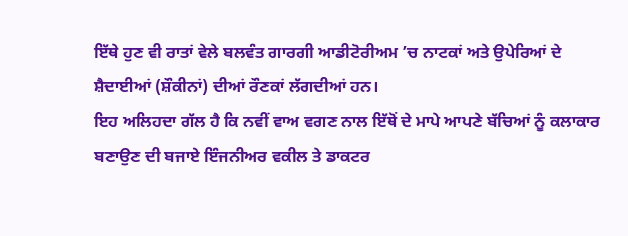ਇੱਥੇ ਹੁਣ ਵੀ ਰਾਤਾਂ ਵੇਲੇ ਬਲਵੰਤ ਗਾਰਗੀ ਆਡੀਟੋਰੀਅਮ ’ਚ ਨਾਟਕਾਂ ਅਤੇ ਉਪੇਰਿਆਂ ਦੇ ਸ਼ੈਦਾਈਆਂ (ਸ਼ੌਕੀਨਾਂ) ਦੀਆਂ ਰੌਣਕਾਂ ਲੱਗਦੀਆਂ ਹਨ।
ਇਹ ਅਲਿਹਦਾ ਗੱਲ ਹੈ ਕਿ ਨਵੀਂ ਵਾਅ ਵਗਣ ਨਾਲ ਇੱਥੋਂ ਦੇ ਮਾਪੇ ਆਪਣੇ ਬੱਚਿਆਂ ਨੂੰ ਕਲਾਕਾਰ ਬਣਾਉਣ ਦੀ ਬਜਾਏ ਇੰਜਨੀਅਰ ਵਕੀਲ ਤੇ ਡਾਕਟਰ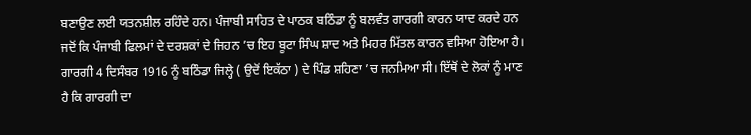ਬਣਾਉਣ ਲਈ ਯਤਨਸ਼ੀਲ ਰਹਿੰਦੇ ਹਨ। ਪੰਜਾਬੀ ਸਾਹਿਤ ਦੇ ਪਾਠਕ ਬਠਿੰਡਾ ਨੂੰ ਬਲਵੰਤ ਗਾਰਗੀ ਕਾਰਨ ਯਾਦ ਕਰਦੇ ਹਨ ਜਦੋਂ ਕਿ ਪੰਜਾਬੀ ਫਿਲਮਾਂ ਦੇ ਦਰਸ਼ਕਾਂ ਦੇ ਜਿਹਨ ’ਚ ਇਹ ਬੂਟਾ ਸਿੰਘ ਸ਼ਾਦ ਅਤੇ ਮਿਹਰ ਮਿੱਤਲ ਕਾਰਨ ਵਸਿਆ ਹੋਇਆ ਹੈ। ਗਾਰਗੀ 4 ਦਿਸੰਬਰ 1916 ਨੂੰ ਬਠਿੰਡਾ ਜਿਲ੍ਹੇ ( ਉਦੋਂ ਇਕੱਠਾ ) ਦੇ ਪਿੰਡ ਸ਼ਹਿਣਾ ’ਚ ਜਨਮਿਆ ਸੀ। ਇੱਥੋਂ ਦੇ ਲੋਕਾਂ ਨੂੰ ਮਾਣ ਹੈ ਕਿ ਗਾਰਗੀ ਦਾ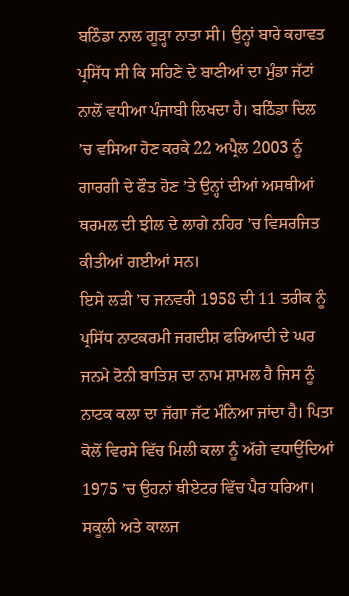ਬਠਿੰਡਾ ਨਾਲ ਗੂੜ੍ਹਾ ਨਾਤਾ ਸੀ। ਉਨ੍ਹਾਂ ਬਾਰੇ ਕਹਾਵਤ ਪ੍ਰਸਿੱਧ ਸੀ ਕਿ ਸਹਿਣੇ ਦੇ ਬਾਣੀਆਂ ਦਾ ਮੁੰਡਾ ਜੱਟਾਂ ਨਾਲੋਂ ਵਧੀਆ ਪੰਜਾਬੀ ਲਿਖਦਾ ਹੈ। ਬਠਿੰਡਾ ਦਿਲ ’ਚ ਵਸਿਆ ਹੋਣ ਕਰਕੇ 22 ਅਪ੍ਰੈਲ 2003 ਨੂੰ ਗਾਰਗੀ ਦੇ ਫੌਤ ਹੋਣ ’ਤੇ ਉਨ੍ਹਾਂ ਦੀਆਂ ਅਸਥੀਆਂ ਥਰਮਲ ਦੀ ਝੀਲ ਦੇ ਲਾਗੇ ਨਹਿਰ ’ਚ ਵਿਸਰਜਿਤ ਕੀਤੀਆਂ ਗਈਆਂ ਸਨ।
ਇਸੇ ਲੜੀ ’ਚ ਜਨਵਰੀ 1958 ਦੀ 11 ਤਰੀਕ ਨੂੰ ਪ੍ਰਸਿੱਧ ਨਾਟਕਰਮੀ ਜਗਦੀਸ਼ ਫਰਿਆਦੀ ਦੇ ਘਰ ਜਨਮੇ ਟੋਨੀ ਬਾਤਿਸ਼ ਦਾ ਨਾਮ ਸ਼ਾਮਲ ਹੈ ਜਿਸ ਨੂੰ ਨਾਟਕ ਕਲਾ ਦਾ ਜੱਗਾ ਜੱਟ ਮੰਨਿਆ ਜਾਂਦਾ ਹੈ। ਪਿਤਾ ਕੋਲੋਂ ਵਿਰਸੇ ਵਿੱਚ ਮਿਲੀ ਕਲਾ ਨੂੰ ਅੱਗੇ ਵਧਾਉਂਦਿਆਂ 1975 ’ਚ ਉਹਨਾਂ ਥੀਏਟਰ ਵਿੱਚ ਪੈਰ ਧਰਿਆ। ਸਕੂਲੀ ਅਤੇ ਕਾਲਜ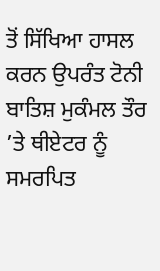ਤੋਂ ਸਿੱਖਿਆ ਹਾਸਲ ਕਰਨ ਉਪਰੰਤ ਟੋਨੀ ਬਾਤਿਸ਼ ਮੁਕੰਮਲ ਤੌਰ ’ਤੇ ਥੀਏਟਰ ਨੂੰ ਸਮਰਪਿਤ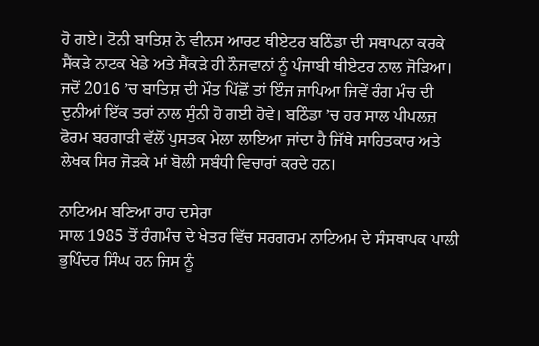ਹੋ ਗਏ। ਟੋਨੀ ਬਾਤਿਸ਼ ਨੇ ਵੀਨਸ ਆਰਟ ਥੀਏਟਰ ਬਠਿੰਡਾ ਦੀ ਸਥਾਪਨਾ ਕਰਕੇ ਸੈਂਕੜੇ ਨਾਟਕ ਖੇਡੇ ਅਤੇ ਸੈਂਕੜੇ ਹੀ ਨੌਜਵਾਨਾਂ ਨੂੰ ਪੰਜਾਬੀ ਥੀਏਟਰ ਨਾਲ ਜੋੜਿਆ। ਜਦੋਂ 2016 ’ਚ ਬਾਤਿਸ਼ ਦੀ ਮੌਤ ਪਿੱਛੋਂ ਤਾਂ ਇੰਜ ਜਾਪਿਆ ਜਿਵੇਂ ਰੰਗ ਮੰਚ ਦੀ ਦੁਨੀਆਂ ਇੱਕ ਤਰਾਂ ਨਾਲ ਸੁੰਨੀ ਹੋ ਗਈ ਹੋਵੇ। ਬਠਿੰਡਾ ’ਚ ਹਰ ਸਾਲ ਪੀਪਲਜ਼ ਫੋਰਮ ਬਰਗਾੜੀ ਵੱਲੋਂ ਪੁਸਤਕ ਮੇਲਾ ਲਾਇਆ ਜਾਂਦਾ ਹੈ ਜਿੱਥੇ ਸਾਹਿਤਕਾਰ ਅਤੇ ਲੇਖਕ ਸਿਰ ਜੋੜਕੇ ਮਾਂ ਬੋਲੀ ਸਬੰਧੀ ਵਿਚਾਰਾਂ ਕਰਦੇ ਹਨ।

ਨਾਟਿਅਮ ਬਣਿਆ ਰਾਹ ਦਸੇਰਾ
ਸਾਲ 1985 ਤੋਂ ਰੰਗਮੰਚ ਦੇ ਖੇਤਰ ਵਿੱਚ ਸਰਗਰਮ ਨਾਟਿਅਮ ਦੇ ਸੰਸਥਾਪਕ ਪਾਲੀ ਭੁਪਿੰਦਰ ਸਿੰਘ ਹਨ ਜਿਸ ਨੂੰ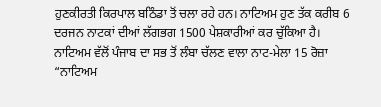ਹੁਣਕੀਰਤੀ ਕਿਰਪਾਲ ਬਠਿੰਡਾ ਤੋਂ ਚਲਾ ਰਹੇ ਹਨ। ਨਾਟਿਅਮ ਹੁਣ ਤੱਕ ਕਰੀਬ 6 ਦਰਜਨ ਨਾਟਕਾਂ ਦੀਆਂ ਲੱਗਭਗ 1500 ਪੇਸ਼ਕਾਰੀਆਂ ਕਰ ਚੁੱਕਿਆ ਹੈ। ਨਾਟਿਅਮ ਵੱਲੋਂ ਪੰਜਾਬ ਦਾ ਸਭ ਤੋਂ ਲੰਬਾ ਚੱਲਣ ਵਾਲਾ ਨਾਟ-ਮੇਲਾ 15 ਰੋਜ਼ਾ “ਨਾਟਿਅਮ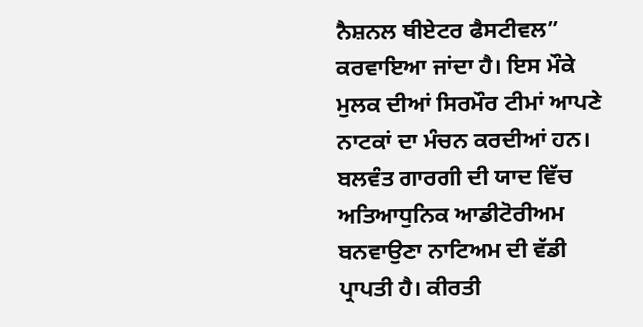ਨੈਸ਼ਨਲ ਥੀਏਟਰ ਫੈਸਟੀਵਲ” ਕਰਵਾਇਆ ਜਾਂਦਾ ਹੈ। ਇਸ ਮੌਕੇ ਮੁਲਕ ਦੀਆਂ ਸਿਰਮੌਰ ਟੀਮਾਂ ਆਪਣੇ ਨਾਟਕਾਂ ਦਾ ਮੰਚਨ ਕਰਦੀਆਂ ਹਨ। ਬਲਵੰਤ ਗਾਰਗੀ ਦੀ ਯਾਦ ਵਿੱਚ ਅਤਿਆਧੁਨਿਕ ਆਡੀਟੋਰੀਅਮ ਬਨਵਾਉਣਾ ਨਾਟਿਅਮ ਦੀ ਵੱਡੀ ਪ੍ਰਾਪਤੀ ਹੈ। ਕੀਰਤੀ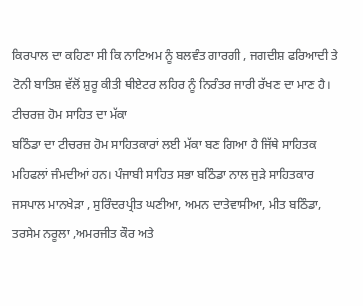ਕਿਰਪਾਲ ਦਾ ਕਹਿਣਾ ਸੀ ਕਿ ਨਾਟਿਅਮ ਨੂੰ ਬਲਵੰਤ ਗਾਰਗੀ , ਜਗਦੀਸ਼ ਫਰਿਆਦੀ ਤੇ ਟੋਨੀ ਬਾਤਿਸ਼ ਵੱਲੋਂ ਸ਼ੁਰੂ ਕੀਤੀ ਥੀਏਟਰ ਲਹਿਰ ਨੂੰ ਨਿਰੰਤਰ ਜਾਰੀ ਰੱਖਣ ਦਾ ਮਾਣ ਹੈ।
ਟੀਚਰਜ਼ ਹੋਮ ਸਾਹਿਤ ਦਾ ਮੱਕਾ
ਬਠਿੰਡਾ ਦਾ ਟੀਚਰਜ਼ ਹੋਮ ਸਾਹਿਤਕਾਰਾਂ ਲਈ ਮੱਕਾ ਬਣ ਗਿਆ ਹੈ ਜਿੱਥੇ ਸਾਹਿਤਕ ਮਹਿਫਲਾਂ ਜੰਮਦੀਆਂ ਹਨ। ਪੰਜਾਬੀ ਸਾਹਿਤ ਸਭਾ ਬਠਿੰਡਾ ਨਾਲ ਜੁੜੇ ਸਾਹਿਤਕਾਰ ਜਸਪਾਲ ਮਾਨਖੇੜਾ , ਸੁਰਿੰਦਰਪ੍ਰੀਤ ਘਣੀਆ, ਅਮਨ ਦਾਤੇਵਾਸੀਆ, ਮੀਤ ਬਠਿੰਡਾ, ਤਰਸੇਮ ਨਰੂਲਾ ,ਅਮਰਜੀਤ ਕੌਰ ਅਤੇ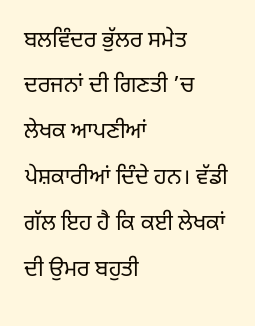ਬਲਵਿੰਦਰ ਭੁੱਲਰ ਸਮੇਤ ਦਰਜਨਾਂ ਦੀ ਗਿਣਤੀ ’ਚ ਲੇਖਕ ਆਪਣੀਆਂ ਪੇਸ਼ਕਾਰੀਆਂ ਦਿੰਦੇ ਹਨ। ਵੱਡੀ ਗੱਲ ਇਹ ਹੈ ਕਿ ਕਈ ਲੇਖਕਾਂ ਦੀ ਉਮਰ ਬਹੁਤੀ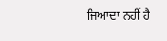ਜਿਆਦਾ ਨਹੀਂ ਹੈ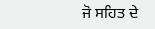ਜੋ ਸਹਿਤ ਦੇ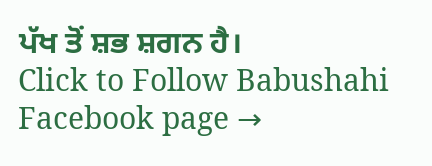ਪੱਖ ਤੋਂ ਸ਼ਭ ਸ਼ਗਨ ਹੈ।
Click to Follow Babushahi Facebook page →